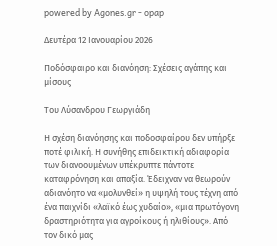powered by Agones.gr - opap

Δευτέρα 12 Ιανουαρίου 2026

Ποδόσφαιρο και διανόηση: Σχέσεις αγάπης και μίσους

Του Λύσανδρου Γεωργιάδη

Η σχέση διανόησης και ποδοσφαίρου δεν υπήρξε ποτέ φιλική. Η συνήθης επιδεικτική αδιαφορία των διανοουμένων υπέκρυπτε πάντοτε καταφρόνηση και απαξία. Έδειχναν να θεωρούν αδιανόητο να «μολυνθεί» η υψηλή τους τέχνη από ένα παιχνίδι «λαϊκό έως χυδαίο», «μια πρωτόγονη δραστηριότητα για αγροίκους ή ηλιθίους». Από τον δικό μας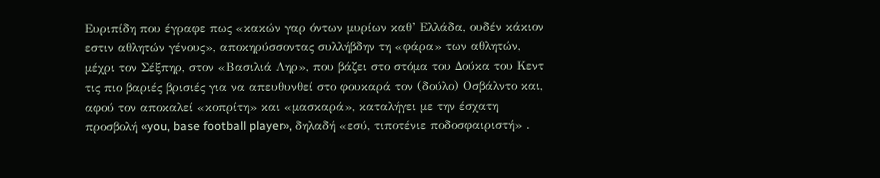Ευριπίδη που έγραφε πως «κακών γαρ όντων μυρίων καθ’ Ελλάδα, ουδέν κάκιον εστιν αθλητών γένους», αποκηρύσσοντας συλλήβδην τη «φάρα» των αθλητών, μέχρι τον Σέξπηρ, στον «Βασιλιά Ληρ», που βάζει στο στόμα του Δούκα του Κεντ τις πιο βαριές βρισιές για να απευθυνθεί στο φουκαρά τον (δούλο) Οσβάλντο και, αφού τον αποκαλεί «κοπρίτη» και «μασκαρά», καταλήγει με την έσχατη προσβολή «you, base football player», δηλαδή «εσύ, τιποτένιε ποδοσφαιριστή» .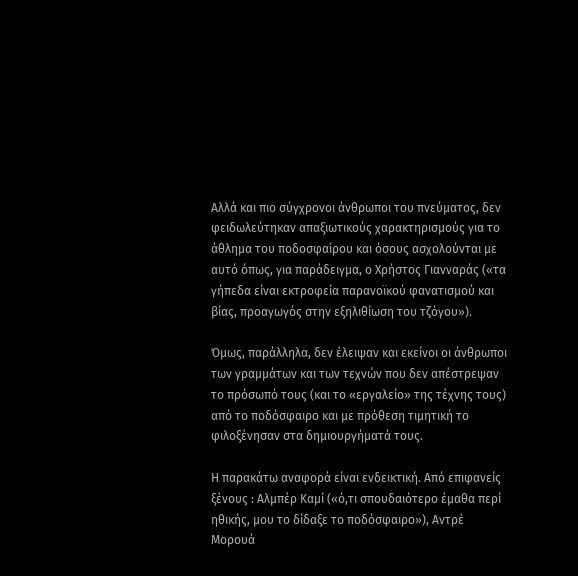Αλλά και πιο σύγχρονοι άνθρωποι του πνεύματος, δεν φειδωλεύτηκαν απαξιωτικούς χαρακτηρισμούς για το άθλημα του ποδοσφαίρου και όσους ασχολούνται με αυτό όπως, για παράδειγμα, ο Χρήστος Γιανναράς («τα γήπεδα είναι εκτροφεία παρανοϊκού φανατισμού και βίας, προαγωγός στην εξηλιθίωση του τζόγου»).

Όμως, παράλληλα, δεν έλειψαν και εκείνοι οι άνθρωποι των γραμμάτων και των τεχνών που δεν απέστρεψαν το πρόσωπό τους (και το «εργαλείο» της τέχνης τους) από το ποδόσφαιρο και με πρόθεση τιμητική το φιλοξένησαν στα δημιουργήματά τους.

Η παρακάτω αναφορά είναι ενδεικτική. Από επιφανείς ξένους : Αλμπέρ Καμί («ό,τι σπουδαιότερο έμαθα περί ηθικής, μου το δίδαξε το ποδόσφαιρο»), Αντρέ Μορουά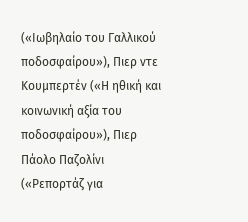(«Ιωβηλαίο του Γαλλικού ποδοσφαίρου»), Πιερ ντε Κουμπερτέν («Η ηθική και κοινωνική αξία του ποδοσφαίρου»), Πιερ Πάολο Παζολίνι («Ρεπορτάζ για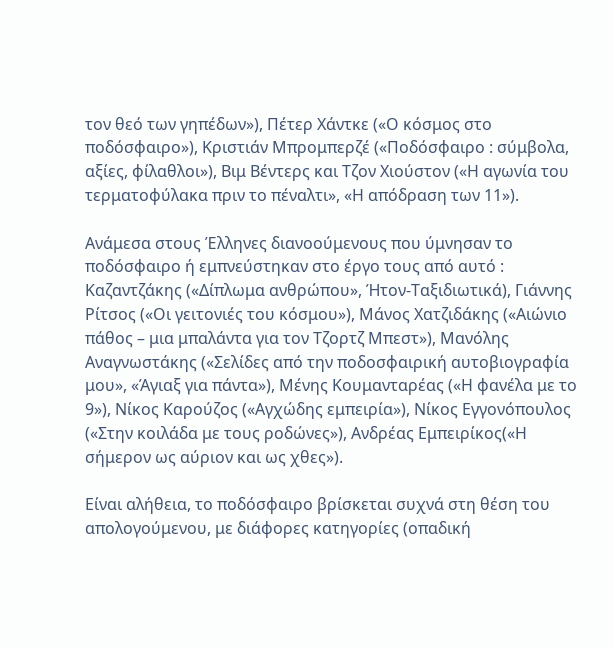τον θεό των γηπέδων»), Πέτερ Χάντκε («Ο κόσμος στο ποδόσφαιρο»), Κριστιάν Μπρομπερζέ («Ποδόσφαιρο : σύμβολα, αξίες, φίλαθλοι»), Βιμ Βέντερς και Τζον Χιούστον («Η αγωνία του τερματοφύλακα πριν το πέναλτι», «Η απόδραση των 11»).

Ανάμεσα στους Έλληνες διανοούμενους που ύμνησαν το ποδόσφαιρο ή εμπνεύστηκαν στο έργο τους από αυτό : Καζαντζάκης («Δίπλωμα ανθρώπου», Ήτον-Ταξιδιωτικά), Γιάννης Ρίτσος («Οι γειτονιές του κόσμου»), Μάνος Χατζιδάκης («Αιώνιο πάθος – μια μπαλάντα για τον Τζορτζ Μπεστ»), Μανόλης Αναγνωστάκης («Σελίδες από την ποδοσφαιρική αυτοβιογραφία μου», «Άγιαξ για πάντα»), Μένης Κουμανταρέας («Η φανέλα με το 9»), Νίκος Καρούζος («Αγχώδης εμπειρία»), Νίκος Εγγονόπουλος («Στην κοιλάδα με τους ροδώνες»), Ανδρέας Εμπειρίκος(«Η σήμερον ως αύριον και ως χθες»).

Είναι αλήθεια, το ποδόσφαιρο βρίσκεται συχνά στη θέση του απολογούμενου, με διάφορες κατηγορίες (οπαδική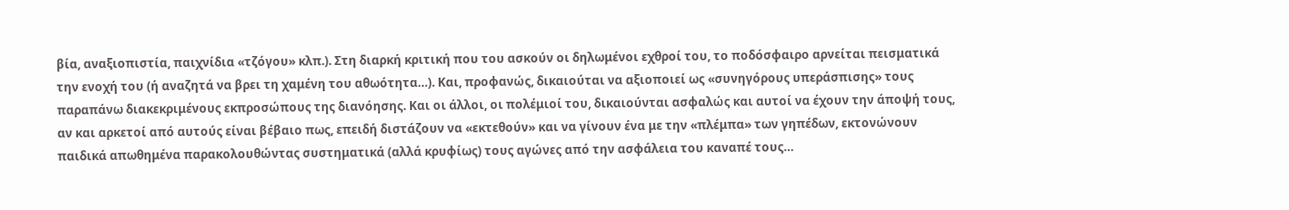βία, αναξιοπιστία, παιχνίδια «τζόγου» κλπ.). Στη διαρκή κριτική που του ασκούν οι δηλωμένοι εχθροί του, το ποδόσφαιρο αρνείται πεισματικά την ενοχή του (ή αναζητά να βρει τη χαμένη του αθωότητα…). Και, προφανώς, δικαιούται να αξιοποιεί ως «συνηγόρους υπεράσπισης» τους παραπάνω διακεκριμένους εκπροσώπους της διανόησης. Και οι άλλοι, οι πολέμιοί του, δικαιούνται ασφαλώς και αυτοί να έχουν την άποψή τους, αν και αρκετοί από αυτούς είναι βέβαιο πως, επειδή διστάζουν να «εκτεθούν» και να γίνουν ένα με την «πλέμπα» των γηπέδων, εκτονώνουν παιδικά απωθημένα παρακολουθώντας συστηματικά (αλλά κρυφίως) τους αγώνες από την ασφάλεια του καναπέ τους…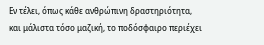Εν τέλει, όπως κάθε ανθρώπινη δραστηριότητα, και μάλιστα τόσο μαζική, το ποδόσφαιρο περιέχει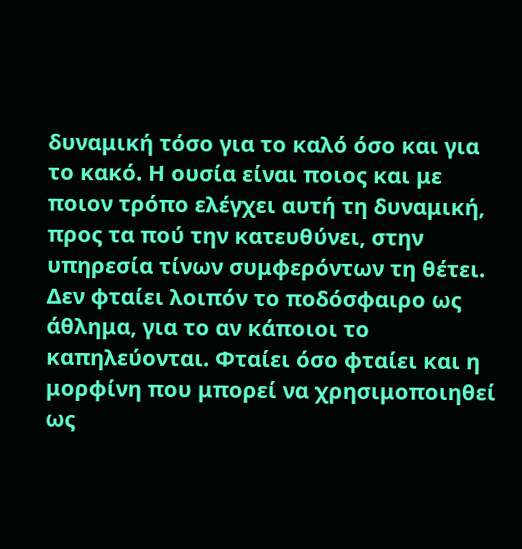δυναμική τόσο για το καλό όσο και για το κακό. Η ουσία είναι ποιος και με ποιον τρόπο ελέγχει αυτή τη δυναμική, προς τα πού την κατευθύνει, στην υπηρεσία τίνων συμφερόντων τη θέτει. Δεν φταίει λοιπόν το ποδόσφαιρο ως άθλημα, για το αν κάποιοι το καπηλεύονται. Φταίει όσο φταίει και η μορφίνη που μπορεί να χρησιμοποιηθεί ως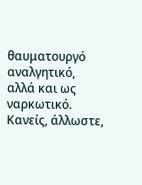θαυματουργό αναλγητικό, αλλά και ως ναρκωτικό. Κανείς, άλλωστε,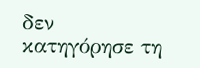δεν κατηγόρησε τη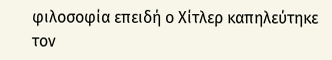φιλοσοφία επειδή ο Χίτλερ καπηλεύτηκε τον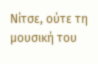Νίτσε, ούτε τη μουσική του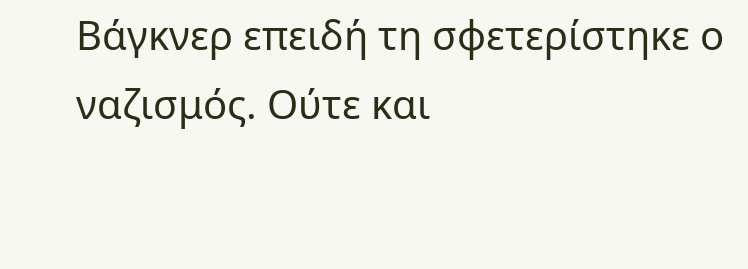Βάγκνερ επειδή τη σφετερίστηκε ο ναζισμός. Ούτε και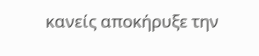κανείς αποκήρυξε την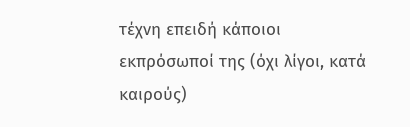τέχνη επειδή κάποιοι εκπρόσωποί της (όχι λίγοι, κατά καιρούς)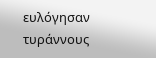ευλόγησαν τυράννους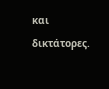και δικτάτορες.